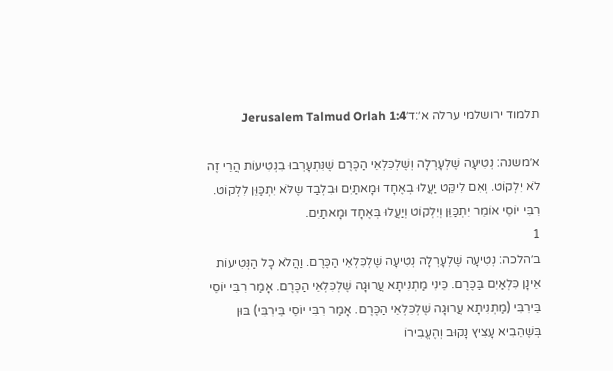תלמוד ירושלמי ערלה א׳:ד׳Jerusalem Talmud Orlah 1:4

א׳משנה: נְטִיעָה שֶׁלְעָרְלָה וְשֶׁלְכִּלְאֵי הַכֶּרֶם שֶׁנִּתְעָרְבוּ בִנְטִיעוֹת הֲרֵי זֶה לֹא יִלְקוֹט. וְאִם לִיקֵּט יַעֲלוּ בְאֶחָד וּמָאתַיִם וּבִלְבַד שֶלֹּא יִתְכַּוֵּן לִלְקוֹט. רִבִּי יוֹסֵי אוֹמֵר יִתְכַּוֵּן וְיִלְקוֹט וְיַעֲלוּ בְּאֶחָד וּמָאתַיִם.
1
ב׳הלכה: נְטִיעָה שֶׁלְעָרְלָה נְטִיעָה שֶׁלְכִּלְאֵי הַכֶּרֶם. וַהֲלֹא כָל הַנְּטִיעוֹת אֵינָן כִּלְאַיִם בַּכֶּרֶם. כֵּינִי מַתְנִיתָא עֲרוּגָה שֶׁלְכִּלְאֵי הַכֶּרֶם. אָמַר רִבִּי יוֹסֵי בֵּירִבִּי (מַתְנִיתָא עֲרוּגָה שֶׁלְכִּלְאֵי הַכֶּרֶם. אָמַר רִבִּי יוֹסֵי בֵּירִבִּי) בּוּן בְּשֶׁהֵבִיא עָצִיץ נָקוּב וְהֶעֱבִירוֹ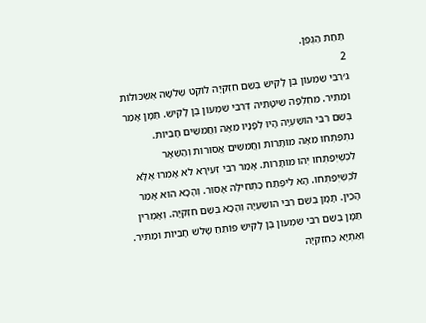תַּחַת הַגֶּפֶן.
2
ג׳רִבִּי שִׁמְעוֹן בֶּן לָקִישׁ בְּשֵׁם חִזְקִיָּה לוֹקֵט שְׁלֹשָׁה אֶשְׁכּוֹלוֹת וּמַתִּיר. מִחְלְפָה שִׁיטָּתֵיהּ דְּרִבִּי שִׁמְעוֹן בֶּן לָקִישׁ. תַּמָּן אָמַר בְּשֵׁם רִבִּי הוֹשַׁעְיָה הָיוּ לְפָנָיו מֵאָה וַחֲמִשִּׁים חָבִיּוֹת. נִתְפַּתְּחוּ מֵאָה מוּתָּרוֹת וַחֲמִשִּׁים אֲסוּרוֹת וְהַשְּׁאָר לִכְשֶׁיְּפַתְּחוּ יְהוּ מוּתָּרוֹת. אָמַר רִבִּי זְעִירָא לֹא אָמְרוּ אֶלָּא לִכְשֶׁיְּפַתְּחוּ. הָא לִיפְתַּח כַּתְּחִילָּה אָסוּר. וְהָכָא הוּא אָמַר הָכֵין. תָּמָּן בְּשֵׁם רִבִּי הוֹשַׁעְיָה וְהָכָא בְּשֵׁם חִזְקִיָּה. וְאָמְרִין תַּמָּן בְּשֵׁם רִבִּי שִׁמְעוֹן בֶּן לָקִישׁ פּוֹתֵחַ שָׁלֹשׁ חָבִיּוֹת וּמַתִּיר. וְאַתְיָא כְּחִזְקִיָּה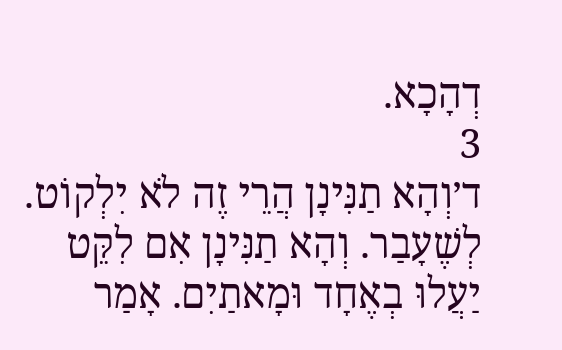דְהָכָא.
3
ד׳וְהָא תַנִּינָן הֲרֵי זֶה לֹא יִלְקוֹט. לְשֶׁעָבַר. וְהָא תַנִּינָן אִם לִקֵּט יַעֲלוּ בְאֶחָד וּמָאתַיִם. אָמַר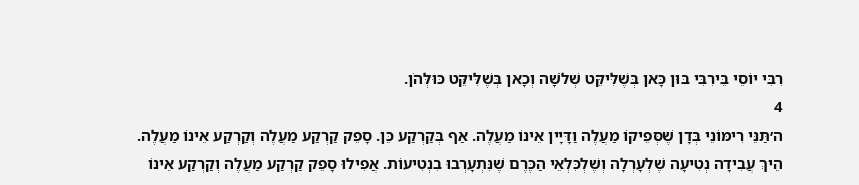רִבִּי יוֹסֵי בֵּירִבִּי בּוּן כָּאן בְּשֶׁלִּיקֵּט שְׁלֹשָׁה וְכָאן בְּשֶׁלִּיקֵּט כּוּלְּהֹן.
4
ה׳תַּנֵּי רִימּוֹנֵי בְּדָן שֶׁסְּפֵיקוֹ מַעֲלֶה וַדָּיָין אֵינוֹ מַעֲלֶה. אַף בְּקַרְקַע כֵּן. סָפֵק קַרְקַע מַעֲלֶה וְקַרְקַע אֵינוֹ מַעֲלֶה. הֵיךְ עֲבִידָה נְטִיעָה שֶׁלְעָרְלָה וְשֶׁלְכִּלְאֵי הַכֶּרֶם שֶׁנִּתְעָרְבוּ בִנְטִיעוֹת. אֲפִילוּ סָפֵק קַרְקַע מַעֲלֶה וְקַרְקַע אֵינוֹ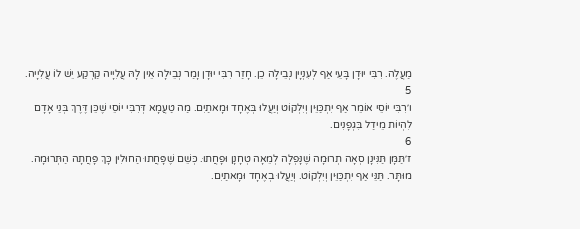מַעֲלֶה. רִבִּי יוּדָן בָּעֵי אַף לְעִנְיָין נְבֵילָה כֵן. חָזַר רִבִּי יוּדָן וָמַר נְבֵילָה אֵין לָהּ עֲלִיָיה קַרְקַע יֵשׁ לוֹ עֲלִיָיה.
5
ו׳רִבִּי יוֹסֵי אוֹמֵר אַף יִתְכַּוֵּין וְיִלְקוֹט וְיַעֲלוּ בְּאֶחָד וּמָאתַיִם. מַה טַעֲמָא דְּרִבִּי יוֹסֵי שֶׁכֵּן דֶּרֶךְ בְּנֵי אָדָם לִהְיוֹת מֵידַל בִּגְפָנִים.
6
ז׳תַּמָּן תַּנִּינָן סְאָה תְרוּמָה שֶׁנָּפְלָה לְמֵאָה טְחָנָן וּפָחֲתוּ. כְּשֵׁם שֶׁפָּחֲתוּ הַחוּלִין כָּךְ פָּחֲתָה הַתְּרוּמָה. מוּתָּר. תַּנֵּי אַף יִתְכַּוֵּין וְיִלְקוֹט. וְיַעֲלוּ בְאֶחָד וּמָאתַיִם.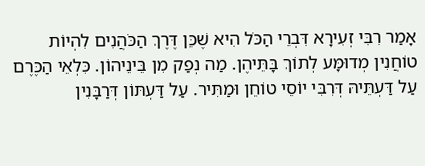אָמַר רִבִּי זְעִירָא דִּבְרֵי הַכֹּל הִיא שֶׁכֵּן דֶּרֶךְ הַכֹּהֲנִים לִהְיוֹת טוֹחֲנִין מְדוּמָּע לְתוֹךְ בָּתֵּיהֶן. מַה נְפַק מִן בֵּינֵיהוֹן. כִּלְאֵי הַכֶּרֶם עַל דַּעְתֵּיהּ דְּרִבִּי יוֹסֵי טוֹחֵן וּמַתִּיר. עַל דַּעְתּוֹן דְּרַבָּנִין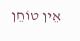אֵין טוֹחֵן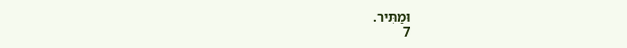וּמַתִּיר.
7